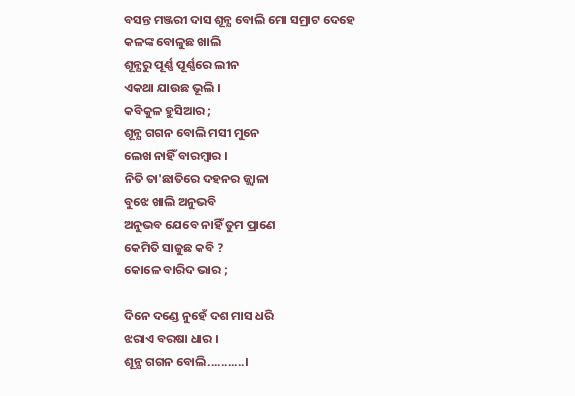ବସନ୍ତ ମଞ୍ଜରୀ ଦାସ ଶୂନ୍ଯ ବୋଲି ମୋ ସମ୍ରାଟ ଦେହେ
କଳଙ୍କ ବୋଳୁଛ ଖାଲି
ଶୂନ୍ଯରୁ ପୂର୍ଣ୍ଣ ପୂର୍ଣ୍ଣରେ ଲୀନ
ଏକଥା ଯାଉଛ ଭୂଲି ।
କବିକୁଳ ହୁସିଆର ;
ଶୂନ୍ଯ ଗଗନ ବୋଲି ମସୀ ମୁନେ
ଲେଖ ନାହିଁ ବାରମ୍ବାର ।
ନିତି ତା'ଛାତିରେ ଦହନର ଜ୍ଜ୍ବାଳା
ବୁଝେ ଖାଲି ଅନୁଭବି
ଅନୁଭବ ଯେବେ ନାହିଁ ତୁମ ପ୍ରାଣେ
କେମିତି ସାଜୁଛ କବି ?
କୋଳେ ବାରିଦ ଭାର ;

ଦିନେ ଦଣ୍ଡେ ନୁହେଁ ଦଶ ମାସ ଧରି
ଝରାଏ ବରଷା ଧାର ।
ଶୂନ୍ଯ ଗଗନ ବୋଲି...........।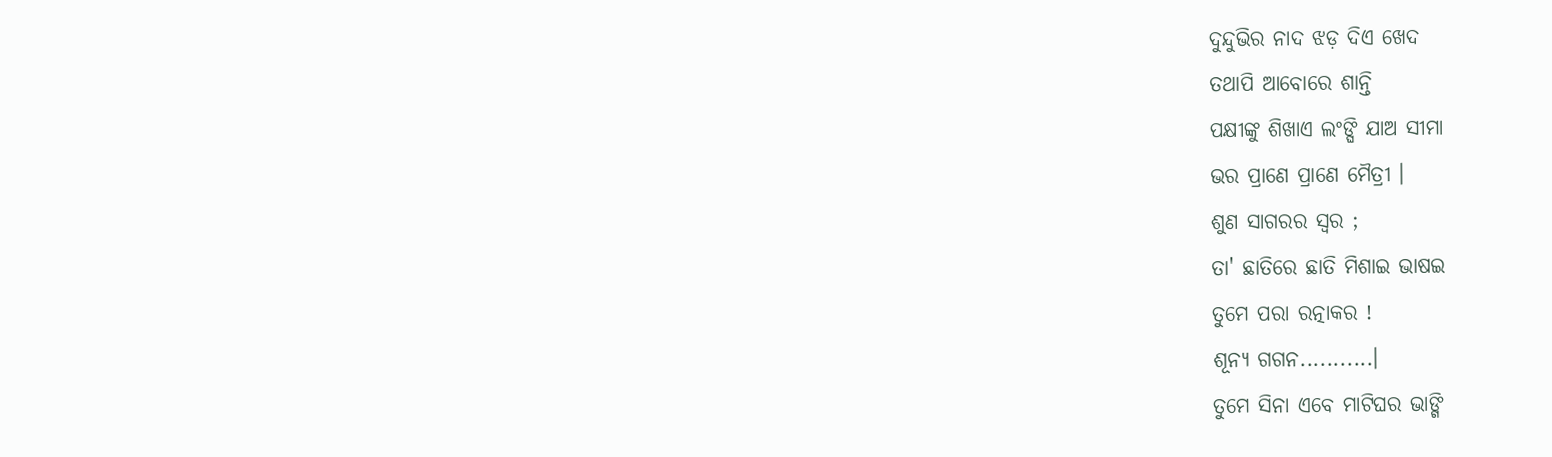ଦୁନ୍ଦୁଭିର ନାଦ ଝଡ଼ ଦିଏ ଖେଦ
ତଥାପି ଆବୋରେ ଶାନ୍ତି
ପକ୍ଷୀଙ୍କୁ ଶିଖାଏ ଲଂଙ୍ଘି ଯାଅ ସୀମା
ଭର ପ୍ରାଣେ ପ୍ରାଣେ ମୈତ୍ରୀ ।
ଶୁଣ ସାଗରର ସ୍ବର ;
ତା' ଛାତିରେ ଛାତି ମିଶାଇ ଭାଷଇ
ତୁମେ ପରା ରତ୍ନାକର !
ଶୂନ୍ଯ ଗଗନ...........।
ତୁମେ ସିନା ଏବେ ମାଟିଘର ଭାଙ୍ଗି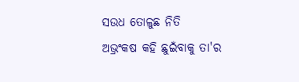ସଉଧ ତୋଳୁଛ ନିତି
ଅଭ୍ରଂକଷ କହି ଛୁଇଁବାକୁ ତା'ର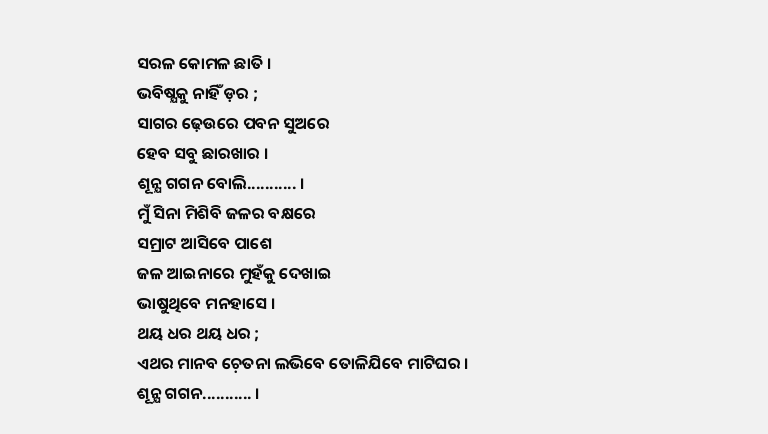ସରଳ କୋମଳ ଛାତି ।
ଭବିଷ୍ଯକୁ ନାହିଁ ଡ଼ର ;
ସାଗର ଢ଼େଉରେ ପବନ ସୁଅରେ
ହେବ ସବୁ ଛାରଖାର ।
ଶୂନ୍ଯ ଗଗନ ବୋଲି........... ।
ମୁଁ ସିନା ମିଶିବି ଜଳର ବକ୍ଷରେ
ସମ୍ରାଟ ଆସିବେ ପାଶେ
ଜଳ ଆଇନାରେ ମୁହଁକୁ ଦେଖାଇ
ଭାଷୁଥିବେ ମନହାସେ ।
ଥୟ ଧର ଥୟ ଧର ;
ଏଥର ମାନବ ଚ଼େତନା ଲଭିବେ ତୋଳିଯିବେ ମାଟିଘର ।
ଶୂନ୍ଯ ଗଗନ........... ।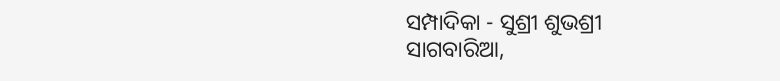ସମ୍ପାଦିକା - ସୁଶ୍ରୀ ଶୁଭଶ୍ରୀ
ସାଗବାରିଆ,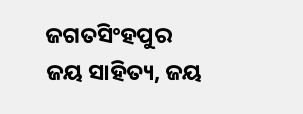ଜଗତସିଂହପୁର
ଜୟ ସାହିତ୍ୟ, ଜୟ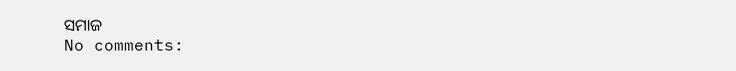ସମାଜ
No comments: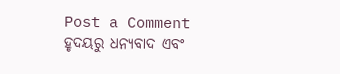Post a Comment
ହୃଦୟରୁ ଧନ୍ୟବାଦ ଏବଂ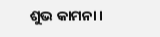ଶୁଭ କାମନା।